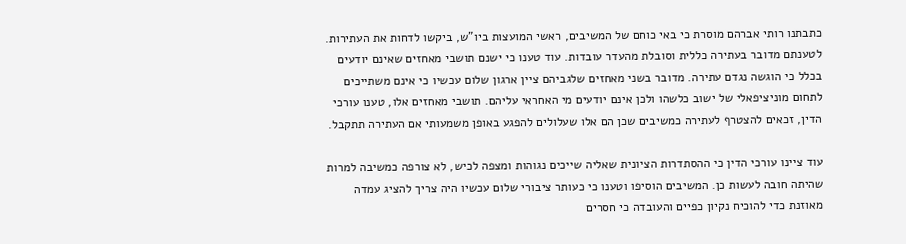כתבתנו רותי אברהם מוסרת כי באי כוחם של המשיבים, ראשי המועצות ביו"ש, ביקשו לדחות את העתירות. לטענתם מדובר בעתירה כללית וסובלת מהעדר עובדות. עוד טענו כי ישנם תושבי מאחזים שאינם יודעים בכלל כי הוגשה נגדם עתירה. מדובר בשני מאחזים שלגביהם ציין ארגון שלום עכשיו כי אינם משתייכים לתחום מוניציפאלי של ישוב כלשהו ולכן אינם יודעים מי האחראי עליהם. תושבי מאחזים אלו, טענו עורכי הדין, זכאים להצטרף לעתירה כמשיבים שכן הם אלו שעלולים להפגע באופן משמעותי אם העתירה תתקבל.

עוד ציינו עורכי הדין כי ההסתדרות הציונית שאליה שייכים נגוהות ומצפה לכיש, לא צורפה כמשיבה למרות שהיתה חובה לעשות כן. המשיבים הוסיפו וטענו כי כעותר ציבורי שלום עכשיו היה צריך להציג עמדה מאוזנת כדי להוכיח נקיון כפיים והעובדה כי חסרים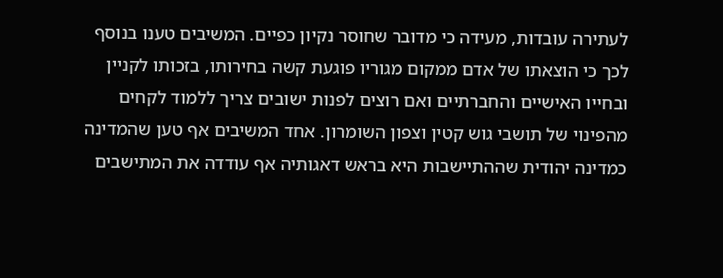לעתירה עובדות, מעידה כי מדובר שחוסר נקיון כפיים. המשיבים טענו בנוסף לכך כי הוצאתו של אדם ממקום מגוריו פוגעת קשה בחירותו, בזכותו לקניין ובחייו האישיים והחברתיים ואם רוצים לפנות ישובים צריך ללמוד לקחים מהפינוי של תושבי גוש קטין וצפון השומרון. אחד המשיבים אף טען שהמדינה כמדינה יהודית שההתיישבות היא בראש דאגותיה אף עודדה את המתישבים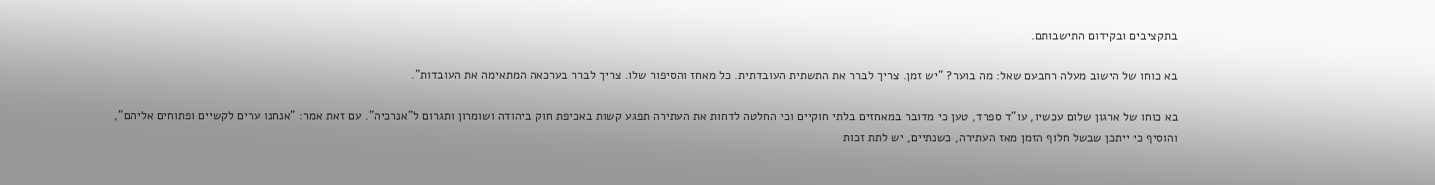בתקציבים ובקידום התישבותם.

בא כוחו של הישוב מעלה רחבעם שאל: מה בוער? "יש זמן. צריך לברר את התשתית העובדתית. כל מאחז והסיפור שלו. צריך לברר בערכאה המתאימה את העובדות".

בא כוחו של ארגון שלום עכשיו, עו"ד ספרד, טען כי מדובר במאחזים בלתי חוקיים וכי החלטה לדחות את העתירה תפגע קשות באכיפת חוק ביהודה ושומרון ותגרום ל"אנרכיה". עם זאת אמר: "אנחנו ערים לקשיים ופתוחים אליהם", והוסיף כי ייתכן שבשל חלוף הזמן מאז העתירה, כשנתיים, יש לתת זכות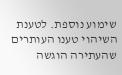שימוע נוספת. לטענת השיהוי טענו העותרים שהעתירה הוגשה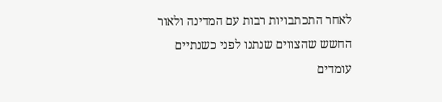לאחר התכתבויות רבות עם המדינה ולאור החשש שהצווים שנתנו לפני כשנתיים עומדים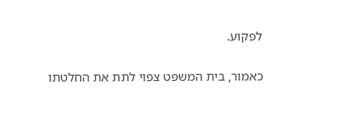לפקוע.

כאמור, בית המשפט צפוי לתת את החלטתו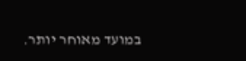במועד מאוחר יותר.